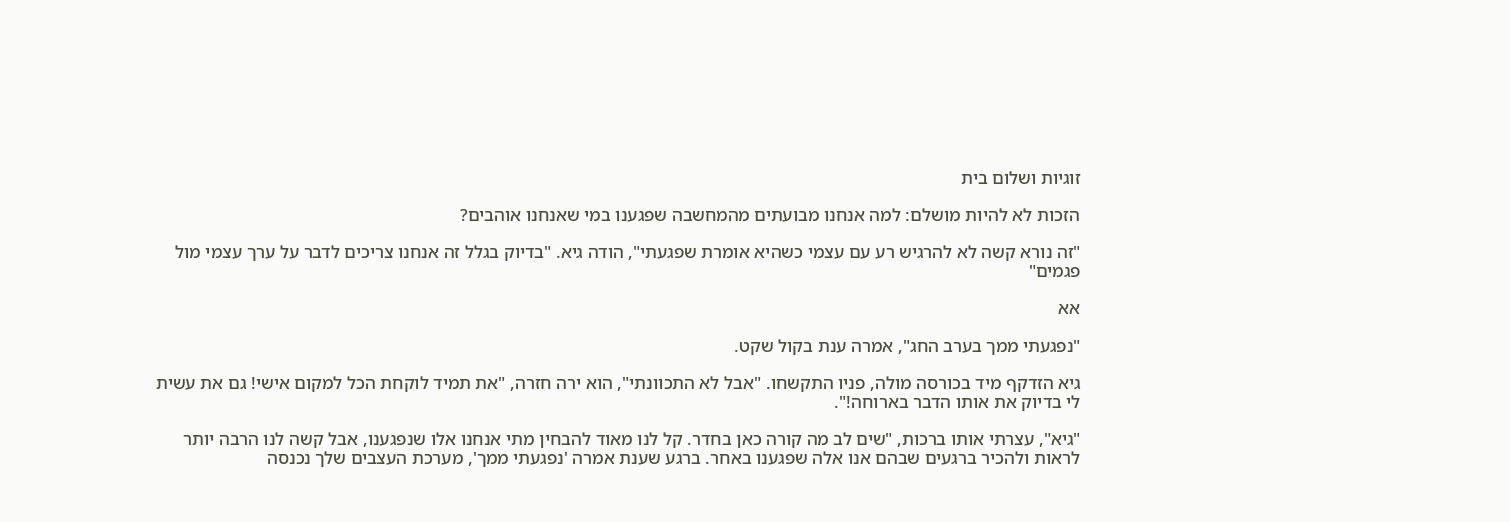זוגיות ושלום בית

הזכות לא להיות מושלם: למה אנחנו מבועתים מהמחשבה שפגענו במי שאנחנו אוהבים?

"זה נורא קשה לא להרגיש רע עם עצמי כשהיא אומרת שפגעתי", הודה גיא. "בדיוק בגלל זה אנחנו צריכים לדבר על ערך עצמי מול פגמים"

אא

"נפגעתי ממך בערב החג", אמרה ענת בקול שקט.

גיא הזדקף מיד בכורסה מולה, פניו התקשחו. "אבל לא התכוונתי", הוא ירה חזרה, "את תמיד לוקחת הכל למקום אישי! גם את עשית לי בדיוק את אותו הדבר בארוחה!".

"גיא", עצרתי אותו ברכות, "שים לב מה קורה כאן בחדר. קל לנו מאוד להבחין מתי אנחנו אלו שנפגענו, אבל קשה לנו הרבה יותר לראות ולהכיר ברגעים שבהם אנו אלה שפגענו באחר. ברגע שענת אמרה 'נפגעתי ממך', מערכת העצבים שלך נכנסה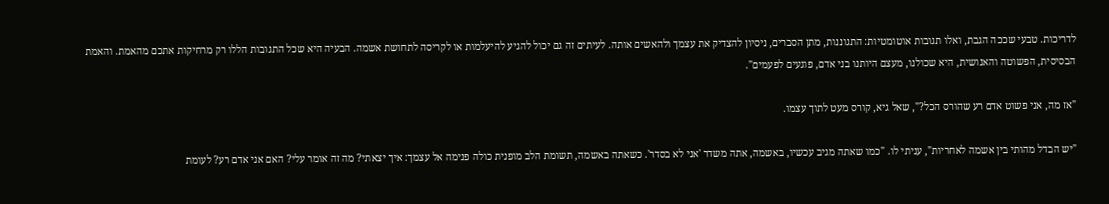לדריכות. טבעי שככה הגבת, ואלו תגובות אוטומטיות: התגוננות, מתן הסברים, ניסיון להצדיק את עצמך ולהאשים אותה. לעיתים זה גם יכול להגיע להיעלמות או לקריסה לתחושת אשמה. הבעיה היא שכל התגובות הללו רק מרחיקות אתכם מהאמת. והאמת הבסיסית, הפשוטה והאנושית, היא שכולנו, מעצם היותנו בני אדם, פוגעים לפעמים".

"אז מה, אני פשוט אדם רע שהורס הכל?", שאל גיא, קורס מעט לתוך עצמו.

"יש הבדל מהותי בין אשמה לאחריות", עניתי לו. "כמו שאתה מגיב עכשיו, באשמה, אתה משדר 'אני לא בסדר'. כשאתה באשמה, תשומת הלב מופנית כולה פנימה אל עצמך: איך יצאתי? מה זה אומר עלי? האם אני אדם רע? לעומת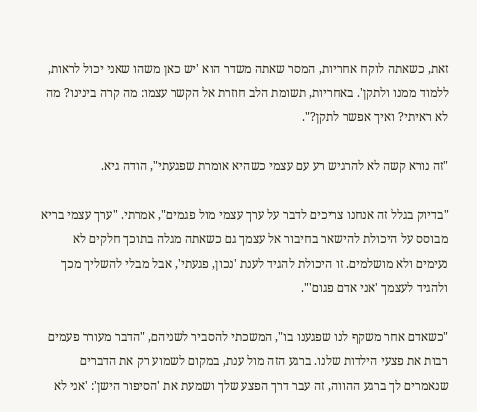זאת, כשאתה לוקח אחריות, המסר שאתה משדר הוא 'יש כאן משהו שאני יכול לראות, ללמוד ממנו ולתקן'. באחריות, תשומת הלב חוזרת אל הקשר עצמו: מה קרה בינינו? מה לא ראיתי? ואיך אפשר לתקן?".

"זה נורא קשה לא להרגיש רע עם עצמי כשהיא אומרת שפגעתי", הודה גיא.

"בדיוק בגלל זה אנחנו צריכים לדבר על ערך עצמי מול פגמים", אמרתי. "ערך עצמי בריא מבוסס על היכולת להישאר בחיבור אל עצמך גם כשאתה מגלה בתוכך חלקים לא נעימים ולא מושלמים. זו היכולת להגיד לענת 'נכון, פגעתי', אבל מבלי להשליך מכך ולהגיד לעצמך 'אני אדם פגום'".

"כשאדם אחר משקף לנו שפגענו בו", המשכתי להסביר לשניהם, "הדבר מעורר פעמים רבות את פצעי הילדות שלנו. ברגע הזה מול ענת, במקום לשמוע רק את הדברים שנאמרים לך ברגע ההווה, זה עבר דרך הפצע שלך ושמעת את 'הסיפור הישן': 'אני לא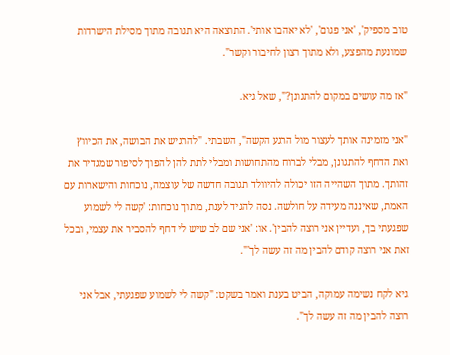טוב מספיק', 'אני פגום', 'לא יאהבו אותי'. התוצאה היא תגובה מתוך מסילת הישרדות שמונעת מהפצע, ולא מתוך רצון לחיבור וקשר".

"אז מה עושים במקום להתגונן?", שאל גיא.

"אני מזמינה אותך לעצור מול הרגע הקשה", השבתי. "להרגיש את הבושה, את הכיווץ ואת הדחף להתגונן, מבלי לברוח מהתחושות ומבלי לתת להן להפוך לסיפור שמגדיר את זהותך. מתוך השהייה הזו יכולה להיוולד תגובה חדשה של עוצמה, נוכחות והישארות עם האמת, שאיננה מעידה על חולשה. נסה להגיד לענת, מתוך נוכחות: 'קשה לי לשמוע שפגעתי בך, ועדיין אני רוצה להבין'. או: 'אני שם לב שיש לי דחף להסביר את עצמי, ובכל זאת אני רוצה קודם להבין מה זה עשה לך'".

גיא לקח נשימה עמוקה, הביט בענת ואמר בשקט: "קשה לי לשמוע שפגעתי, אבל אני רוצה להבין מה זה עשה לך".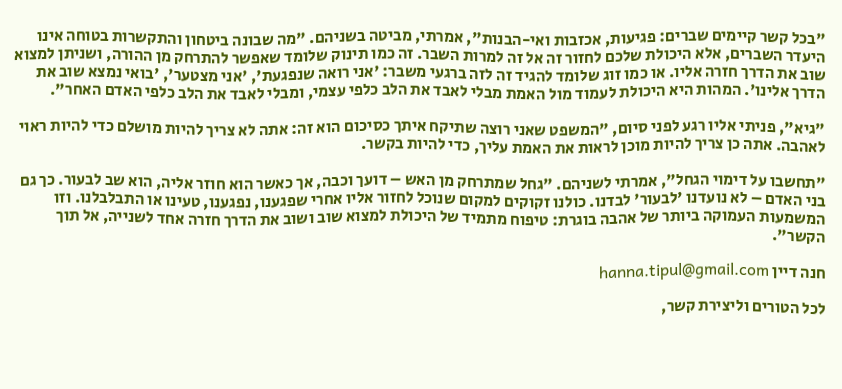"בכל קשר קיימים שברים: פגיעות, אכזבות ואי-הבנות", אמרתי, מביטה בשניהם. "מה שבונה ביטחון והתקשרות בטוחה אינו היעדר השברים, אלא היכולת שלכם לחזור זה אל זה למרות השבר. זה כמו תינוק שלומד שאפשר להתרחק מן ההורה, ושניתן למצוא שוב את הדרך חזרה אליו. או כמו זוג שלומד להגיד זה לזה ברגעי משבר: 'אני רואה שנפגעת', 'אני מצטער', 'בואי נמצא שוב את הדרך אלינו'. המהות היא היכולת לעמוד מול האמת מבלי לאבד את הלב כלפי עצמי, ומבלי לאבד את הלב כלפי האדם האחר".

"גיא", פניתי אליו רגע לפני סיום, "המשפט שאני רוצה שתיקח איתך כסיכום הוא זה: אתה לא צריך להיות מושלם כדי להיות ראוי לאהבה. אתה כן צריך להיות מוכן לראות את האמת עליך, כדי להיות בקשר.

"תחשבו על דימוי הגחל", אמרתי לשניהם. "גחל שמתרחק מן האש – דועך וכבה, אך כאשר הוא חוזר אליה, הוא שב לבעור. כך גם בני האדם – לא נועדנו 'לבעור' לבדנו. כולנו זקוקים למקום שנוכל לחזור אליו אחרי שפגענו, נפגענו, טעינו או התבלבלנו. וזו המשמעות העמוקה ביותר של אהבה בוגרת: טיפוח מתמיד של היכולת למצוא שוב ושוב את הדרך חזרה אחד לשנייה, אל תוך הקשר".

חנה דיין hanna.tipul@gmail.com

לכל הטורים וליצירת קשר,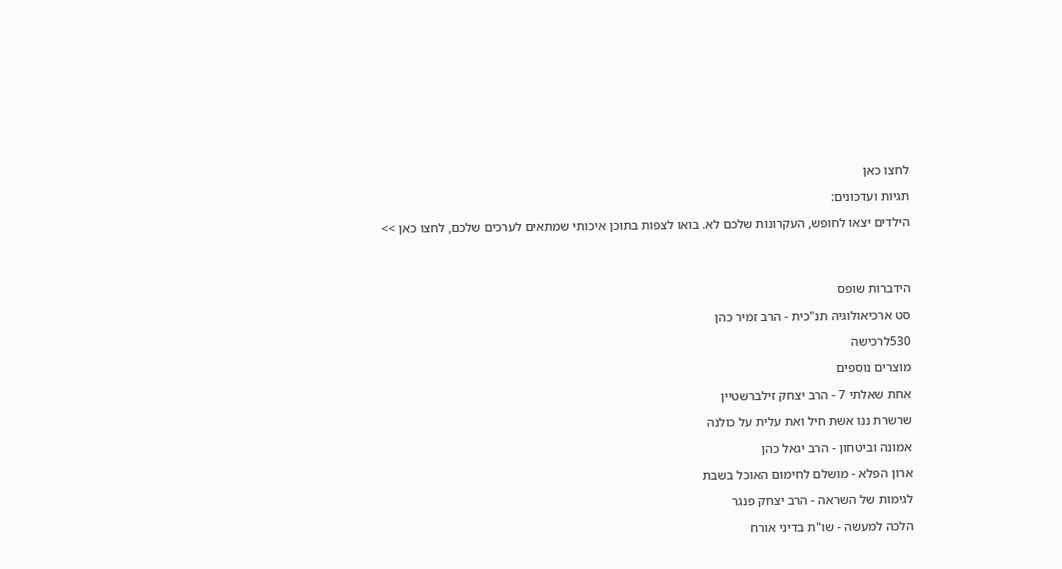לחצו כאן

תגיות ועדכונים:

הילדים יצאו לחופש, העקרונות שלכם לא. בואו לצפות בתוכן איכותי שמתאים לערכים שלכם, לחצו כאן >>




הידברות שופס

סט ארכיאולוגיה תנ"כית - הרב זמיר כהן

530לרכישה

מוצרים נוספים

אחת שאלתי 7 - הרב יצחק זילברשטיין

שרשרת ננו אשת חיל ואת עלית על כולנה

אמונה וביטחון - הרב יגאל כהן

ארון הפלא - מושלם לחימום האוכל בשבת

לגימות של השראה - הרב יצחק פנגר

הלכה למעשה - שו"ת בדיני אורח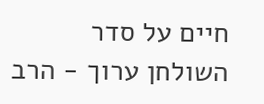חיים על סדר השולחן ערוך - הרב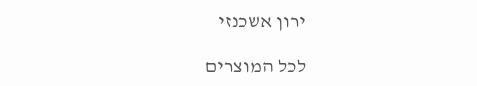ירון אשכנזי

לכל המוצרים